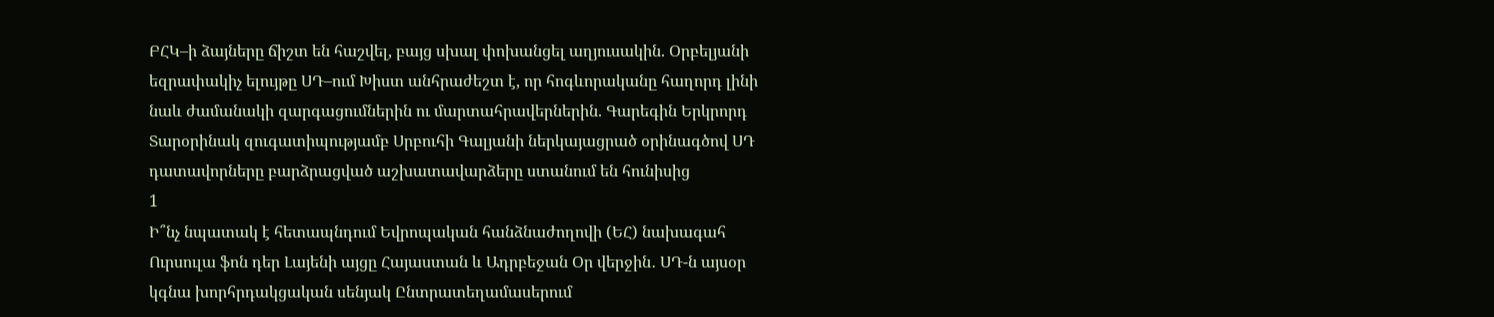ԲՀԿ–ի ձայները ճիշտ են հաշվել, բայց սխալ փոխանցել աղյուսակին. Օրբելյանի եզրափակիչ ելույթը ՍԴ–ում Խիստ անհրաժեշտ է, որ հոգևորականը հաղորդ լինի նաև ժամանակի զարգացումներին ու մարտահրավերներին. Գարեգին Երկրորդ Տարօրինակ զուգատիպությամբ Սրբուհի Գալյանի ներկայացրած օրինագծով ՍԴ դատավորները բարձրացված աշխատավարձերը ստանում են հունիսից
1
Ի՞նչ նպատակ է հետապնդում Եվրոպական հանձնաժողովի (ԵՀ) նախագահ Ուրսուլա ֆոն դեր Լայենի այցը Հայաստան և Ադրբեջան Օր վերջին․ ՍԴ-ն այսօր կգնա խորհրդակցական սենյակ Ընտրատեղամասերում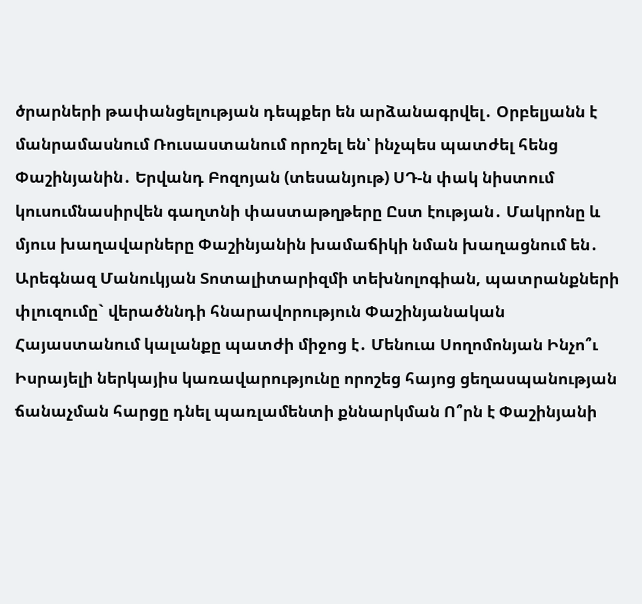ծրարների թափանցելության դեպքեր են արձանագրվել․ Օրբելյանն է մանրամասնում Ռուսաստանում որոշել են՝ ինչպես պատժել հենց Փաշինյանին․ Երվանդ Բոզոյան (տեսանյութ) ՍԴ-ն փակ նիստում կուսումնասիրվեն գաղտնի փաստաթղթերը Ըստ էության․ Մակրոնը և մյուս խաղավարները Փաշինյանին խամաճիկի նման խաղացնում են․ Արեգնազ Մանուկյան Տոտալիտարիզմի տեխնոլոգիան, պատրանքների փլուզումը` վերածննդի հնարավորություն Փաշինյանական Հայաստանում կալանքը պատժի միջոց է․ Մենուա Սողոմոնյան Ինչո՞ւ Իսրայելի ներկայիս կառավարությունը որոշեց հայոց ցեղասպանության ճանաչման հարցը դնել պառլամենտի քննարկման Ո՞րն է Փաշինյանի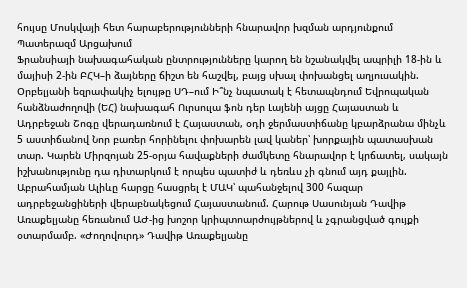հույսը Մոսկվայի հետ հարաբերությունների հնարավոր խզման արդյունքում Պատերազմ Արցախում
Ֆրանսիայի նախագահական ընտրությունները կարող են նշանակվել ապրիլի 18-ին և մայիսի 2-ին ԲՀԿ–ի ձայները ճիշտ են հաշվել, բայց սխալ փոխանցել աղյուսակին. Օրբելյանի եզրափակիչ ելույթը ՍԴ–ում Ի՞նչ նպատակ է հետապնդում Եվրոպական հանձնաժողովի (ԵՀ) նախագահ Ուրսուլա ֆոն դեր Լայենի այցը Հայաստան և Ադրբեջան Շոգը վերադառնում է Հայաստան, օդի ջերմաստիճանը կբարձրանա մինչև 5 աստիճանով Նոր բառեր հորինելու փոխարեն լավ կաներ՝ խորքային պատասխան տար. Կարեն Միրզոյան 25-օրյա հավաքների ժամկետը հնարավոր է կրճատել, սակայն իշխանությունը դա դիտարկում է որպես պատիժ և դեռևս չի գնում այդ քայլին. Աբրահամյան Ալիևը հարցը հասցրել է ՄԱԿ՝ պահանջելով 300 հազար ադրբեջանցիների վերաբնակեցում Հայաստանում. Հարութ Սասունյան Դավիթ Առաքելյանը հեռանում ԱԺ-ից խոշոր կրիպտոարժույթներով և չգրանցված գույքի օտարմամբ. «Ժողովուրդ» Դավիթ Առաքելյանը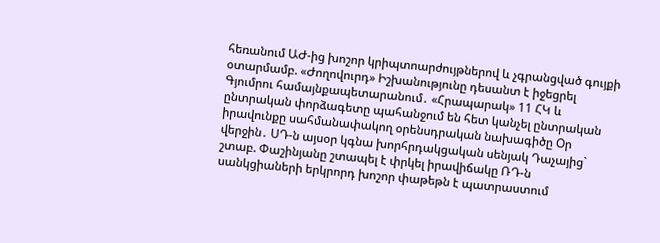հեռանում ԱԺ-ից խոշոր կրիպտոարժույթներով և չգրանցված գույքի օտարմամբ. «Ժողովուրդ» Իշխանությունը դեսանտ է իջեցրել Գյումրու համայնքապետարանում․ «Հրապարակ» 11 ՀԿ և ընտրական փորձագետը պահանջում են հետ կանչել ընտրական իրավունքը սահմանափակող օրենսդրական նախագիծը Օր վերջին․ ՍԴ-ն այսօր կգնա խորհրդակցական սենյակ Դաչայից` շտաբ. Փաշինյանը շտապել է փրկել իրավիճակը ՌԴ-ն սանկցիաների երկրորդ խոշոր փաթեթն է պատրաստում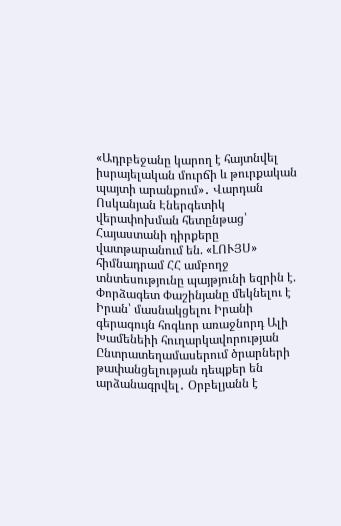«Ադրբեջանը կարող է հայտնվել իսրայելական մուրճի և թուրքական պայտի արանքում»․ Վարդան Ոսկանյան Էներգետիկ վերափոխման հետընթաց՝ Հայաստանի դիրքերը վատթարանում են. «ԼՈՒՅՍ» հիմնադրամ ՀՀ ամբողջ տնտեսությունը պայթյունի եզրին է. Փորձագետ Փաշինյանը մեկնելու է Իրան՝ մասնակցելու Իրանի գերագույն հոգևոր առաջնորդ Ալի Խամենեիի հուղարկավորության Ընտրատեղամասերում ծրարների թափանցելության դեպքեր են արձանագրվել․ Օրբելյանն է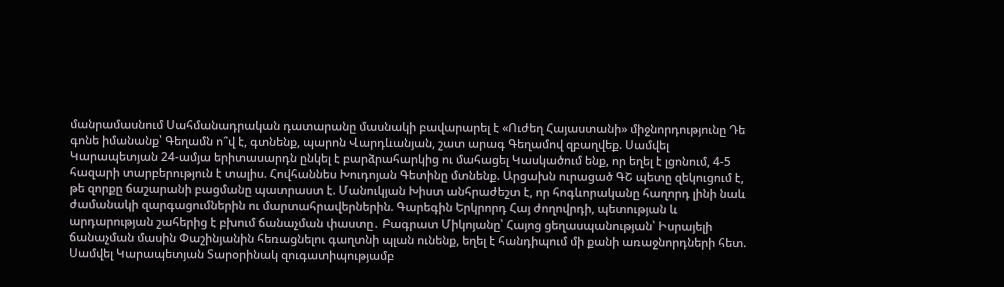մանրամասնում Սահմանադրական դատարանը մասնակի բավարարել է «Ուժեղ Հայաստանի» միջնորդությունը Դե գոնե իմանանք՝ Գեղամն ո՞վ է, գտնենք, պարոն Վարդևանյան, շատ արագ Գեղամով զբաղվեք. Սամվել Կարապետյան 24-ամյա երիտասարդն ընկել է բարձրահարկից ու մահացել Կասկածում ենք, որ եղել է լցոնում, 4-5 հազարի տարբերություն է տալիս. Հովհաննես Խուդոյան Գետինը մտնենք. Արցախն ուրացած ԳՇ պետը զեկուցում է, թե զորքը ճաշարանի բացմանը պատրաստ է. Մանուկյան Խիստ անհրաժեշտ է, որ հոգևորականը հաղորդ լինի նաև ժամանակի զարգացումներին ու մարտահրավերներին. Գարեգին Երկրորդ Հայ ժողովրդի, պետության և արդարության շահերից է բխում ճանաչման փաստը․ Բագրատ Միկոյանը՝ Հայոց ցեղասպանության՝ Իսրայելի ճանաչման մասին Փաշինյանին հեռացնելու գաղտնի պլան ունենք, եղել է հանդիպում մի քանի առաջնորդների հետ. Սամվել Կարապետյան Տարօրինակ զուգատիպությամբ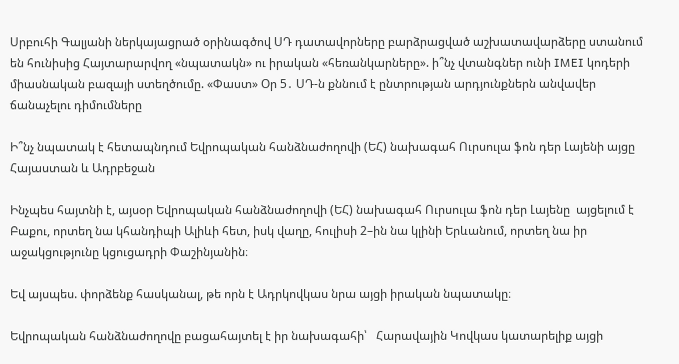Սրբուհի Գալյանի ներկայացրած օրինագծով ՍԴ դատավորները բարձրացված աշխատավարձերը ստանում են հունիսից Հայտարարվող «նպատակն» ու իրական «հեռանկարները». ի՞նչ վտանգներ ունի IMEI կոդերի միասնական բազայի ստեղծումը. «Փաստ» Օր 5․ ՍԴ-ն քննում է ընտրության արդյունքներն անվավեր ճանաչելու դիմումները

Ի՞նչ նպատակ է հետապնդում Եվրոպական հանձնաժողովի (ԵՀ) նախագահ Ուրսուլա ֆոն դեր Լայենի այցը Հայաստան և Ադրբեջան

Ինչպես հայտնի է, այսօր Եվրոպական հանձնաժողովի (ԵՀ) նախագահ Ուրսուլա ֆոն դեր Լայենը  այցելում է Բաքու, որտեղ նա կհանդիպի Ալիևի հետ, իսկ վաղը, հուլիսի 2–ին նա կլինի Երևանում, որտեղ նա իր աջակցությունը կցուցադրի Փաշինյանին։

Եվ այսպես. փորձենք հասկանալ, թե որն է Ադրկովկաս նրա այցի իրական նպատակը։

Եվրոպական հանձնաժողովը բացահայտել է իր նախագահի՝   Հարավային Կովկաս կատարելիք այցի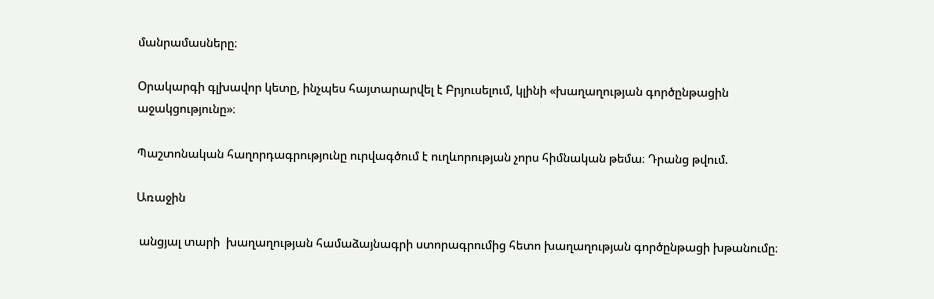մանրամասները։

Օրակարգի գլխավոր կետը, ինչպես հայտարարվել է Բրյուսելում, կլինի «խաղաղության գործընթացին աջակցությունը»։

Պաշտոնական հաղորդագրությունը ուրվագծում է ուղևորության չորս հիմնական թեմա։ Դրանց թվում.

Առաջին

 անցյալ տարի  խաղաղության համաձայնագրի ստորագրումից հետո խաղաղության գործընթացի խթանումը։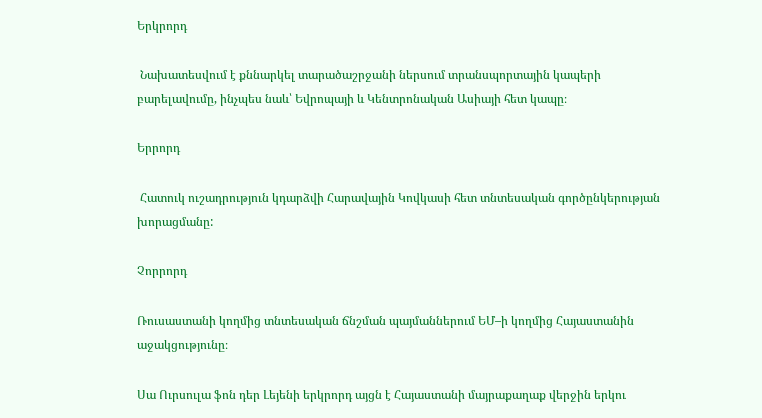Երկրորդ

 Նախատեսվում է քննարկել տարածաշրջանի ներսում տրանսպորտային կապերի բարելավումը, ինչպես նաև՝ Եվրոպայի և Կենտրոնական Ասիայի հետ կապը։

Երրորդ

 Հատուկ ուշադրություն կդարձվի Հարավային Կովկասի հետ տնտեսական գործընկերության խորացմանը:

Չորրորդ

Ռուսաստանի կողմից տնտեսական ճնշման պայմաններում ԵՄ–ի կողմից Հայաստանին աջակցությունը։

Սա Ուրսուլա ֆոն դեր Լեյենի երկրորդ այցն է Հայաստանի մայրաքաղաք վերջին երկու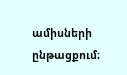ամիսների ընթացքում։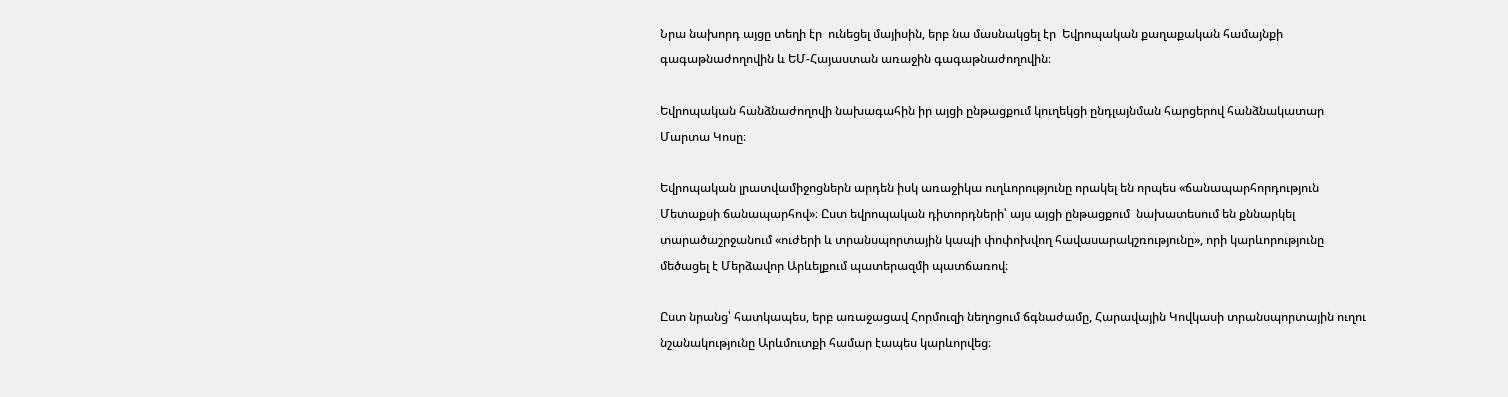Նրա նախորդ այցը տեղի էր  ունեցել մայիսին, երբ նա մասնակցել էր  Եվրոպական քաղաքական համայնքի գագաթնաժողովին և ԵՄ-Հայաստան առաջին գագաթնաժողովին։

Եվրոպական հանձնաժողովի նախագահին իր այցի ընթացքում կուղեկցի ընդլայնման հարցերով հանձնակատար Մարտա Կոսը։

Եվրոպական լրատվամիջոցներն արդեն իսկ առաջիկա ուղևորությունը որակել են որպես «ճանապարհորդություն Մետաքսի ճանապարհով»։ Ըստ եվրոպական դիտորդների՝ այս այցի ընթացքում  նախատեսում են քննարկել տարածաշրջանում «ուժերի և տրանսպորտային կապի փոփոխվող հավասարակշռությունը», որի կարևորությունը մեծացել է Մերձավոր Արևելքում պատերազմի պատճառով։

Ըստ նրանց՝ հատկապես, երբ առաջացավ Հորմուզի նեղոցում ճգնաժամը, Հարավային Կովկասի տրանսպորտային ուղու նշանակությունը Արևմուտքի համար էապես կարևորվեց։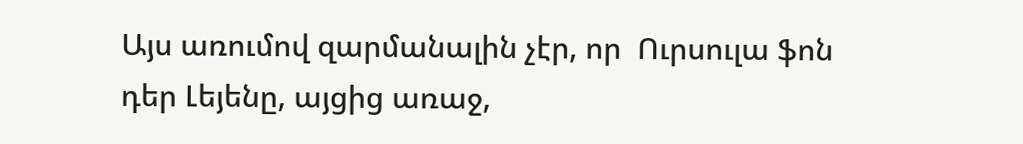Այս առումով զարմանալին չէր, որ  Ուրսուլա ֆոն դեր Լեյենը, այցից առաջ,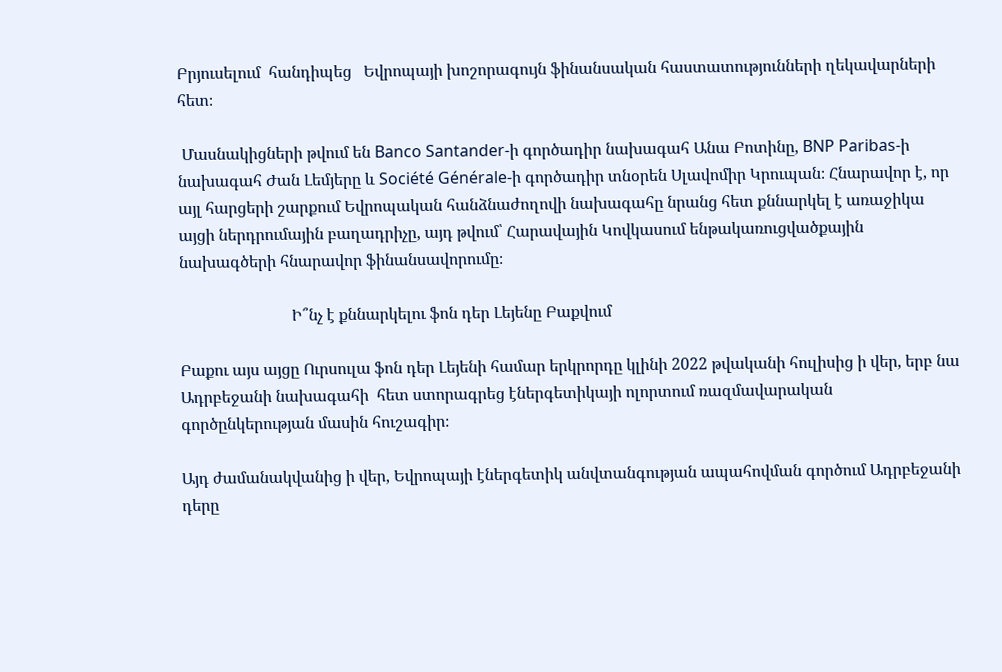Բրյուսելում  հանդիպեց   Եվրոպայի խոշորագույն ֆինանսական հաստատությունների ղեկավարների հետ։

 Մասնակիցների թվում են Banco Santander-ի գործադիր նախագահ Անա Բոտինը, BNP Paribas-ի նախագահ Ժան Լեմյերը և Société Générale-ի գործադիր տնօրեն Սլավոմիր Կրուպան։ Հնարավոր է, որ այլ հարցերի շարքում Եվրոպական հանձնաժողովի նախագահը նրանց հետ քննարկել է առաջիկա այցի ներդրումային բաղադրիչը, այդ թվում՝ Հարավային Կովկասում ենթակառուցվածքային նախագծերի հնարավոր ֆինանսավորումը։

                            Ի՞նչ է քննարկելու ֆոն դեր Լեյենը Բաքվում

Բաքու այս այցը Ուրսուլա ֆոն դեր Լեյենի համար երկրորդը կլինի 2022 թվականի հուլիսից ի վեր, երբ նա Ադրբեջանի նախագահի  հետ ստորագրեց էներգետիկայի ոլորտում ռազմավարական գործընկերության մասին հուշագիր։

Այդ ժամանակվանից ի վեր, Եվրոպայի էներգետիկ անվտանգության ապահովման գործում Ադրբեջանի դերը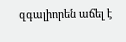զգալիորեն աճել է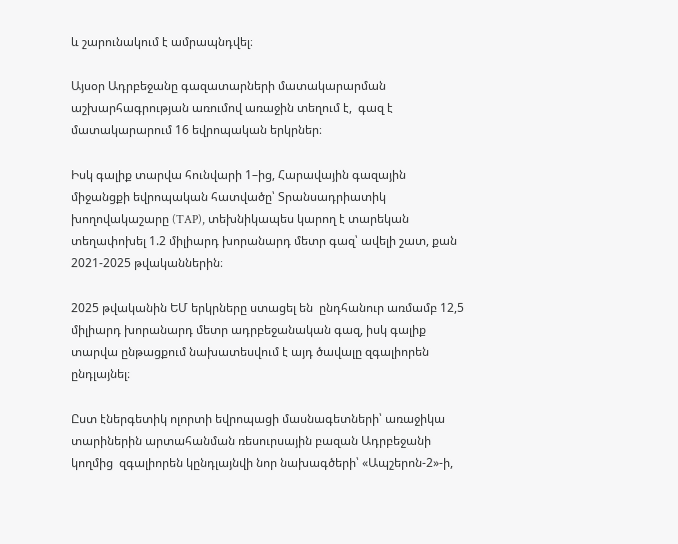և շարունակում է ամրապնդվել։

Այսօր Ադրբեջանը գազատարների մատակարարման աշխարհագրության առումով առաջին տեղում է,  գազ է մատակարարում 16 եվրոպական երկրներ։

Իսկ գալիք տարվա հունվարի 1–ից, Հարավային գազային միջանցքի եվրոպական հատվածը՝ Տրանսադրիատիկ խողովակաշարը (TAP), տեխնիկապես կարող է տարեկան տեղափոխել 1.2 միլիարդ խորանարդ մետր գազ՝ ավելի շատ, քան 2021-2025 թվականներին։

2025 թվականին ԵՄ երկրները ստացել են  ընդհանուր առմամբ 12,5 միլիարդ խորանարդ մետր ադրբեջանական գազ, իսկ գալիք տարվա ընթացքում նախատեսվում է այդ ծավալը զգալիորեն ընդլայնել։

Ըստ էներգետիկ ոլորտի եվրոպացի մասնագետների՝ առաջիկա տարիներին արտահանման ռեսուրսային բազան Ադրբեջանի կողմից  զգալիորեն կընդլայնվի նոր նախագծերի՝ «Ապշերոն-2»-ի,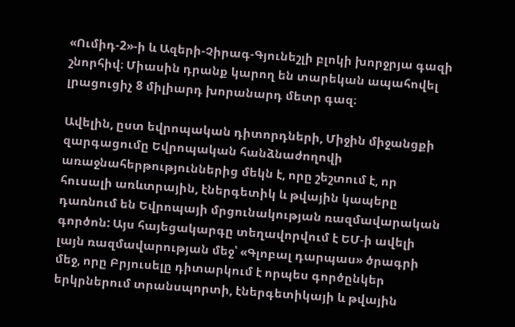«Ումիդ-2»-ի և Ազերի-Չիրագ-Գյունեշլի բլոկի խորջրյա գազի շնորհիվ։ Միասին դրանք կարող են տարեկան ապահովել լրացուցիչ 8 միլիարդ խորանարդ մետր գազ։

Ավելին, ըստ եվրոպական դիտորդների, Միջին միջանցքի զարգացումը Եվրոպական հանձնաժողովի առաջնահերթություններից մեկն է, որը շեշտում է, որ հուսալի առևտրային, էներգետիկ և թվային կապերը դառնում են Եվրոպայի մրցունակության ռազմավարական գործոն: Այս հայեցակարգը տեղավորվում է ԵՄ-ի ավելի լայն ռազմավարության մեջ՝ «Գլոբալ դարպաս» ծրագրի մեջ, որը Բրյուսելը դիտարկում է որպես գործընկեր երկրներում տրանսպորտի, էներգետիկայի և թվային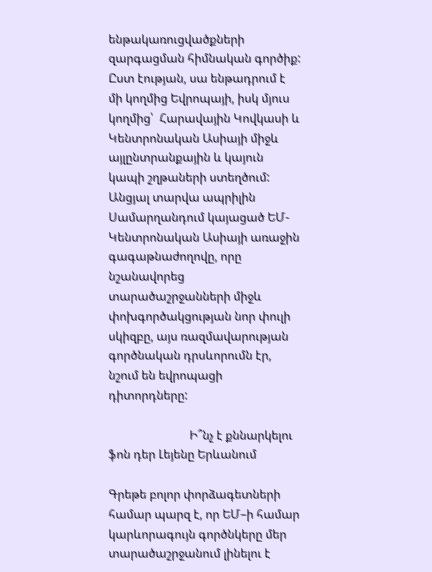ենթակառուցվածքների զարգացման հիմնական գործիք: Ըստ էության, սա ենթադրում է մի կողմից Եվրոպայի, իսկ մյուս կողմից՝  Հարավային Կովկասի և Կենտրոնական Ասիայի միջև այլընտրանքային և կայուն կապի շղթաների ստեղծում: Անցյալ տարվա ապրիլին Սամարղանդում կայացած ԵՄ-Կենտրոնական Ասիայի առաջին գագաթնաժողովը, որը նշանավորեց տարածաշրջանների միջև փոխգործակցության նոր փուլի սկիզբը, այս ռազմավարության գործնական դրսևորումն էր, նշում են եվրոպացի դիտորդները:

                           Ի՞նչ է քննարկելու ֆոն դեր Լեյենը Երևանում

Գրեթե բոլոր փորձագետների համար պարզ է, որ ԵՄ–ի համար կարևորագույն գործնկերը մեր տարածաշրջանում լինելու է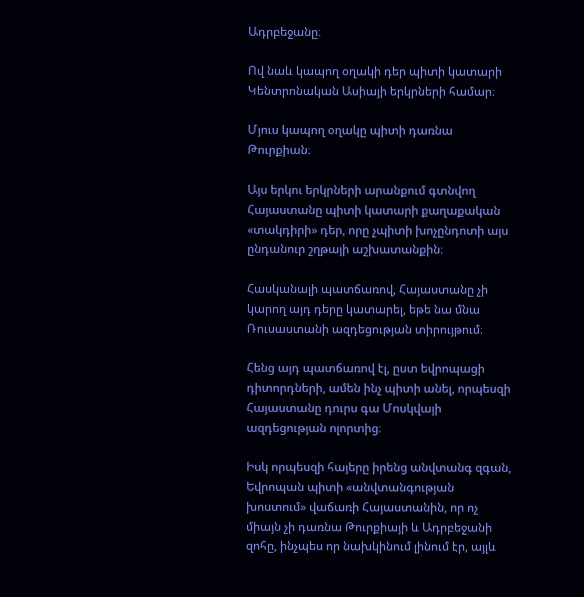Ադրբեջանը։

Ով նաև կապող օղակի դեր պիտի կատարի Կենտրոնական Ասիայի երկրների համար։

Մյուս կապող օղակը պիտի դառնա Թուրքիան։

Այս երկու երկրների արանքում գտնվող Հայաստանը պիտի կատարի քաղաքական «տակդիրի» դեր, որը չպիտի խոչընդոտի այս ընդանուր շղթայի աշխատանքին։

Հասկանալի պատճառով, Հայաստանը չի կարող այդ դերը կատարել, եթե նա մնա Ռուսաստանի ազդեցության տիրույթում։

Հենց այդ պատճառով էլ, ըստ եվրոպացի դիտորդների, ամեն ինչ պիտի անել, որպեսզի Հայաստանը դուրս գա Մոսկվայի ազդեցության ոլորտից։

Իսկ որպեսզի հայերը իրենց անվտանգ զգան, Եվրոպան պիտի «անվտանգության խոստում» վաճառի Հայաստանին, որ ոչ միայն չի դառնա Թուրքիայի և Ադրբեջանի զոհը, ինչպես որ նախկինում լինում էր, այլև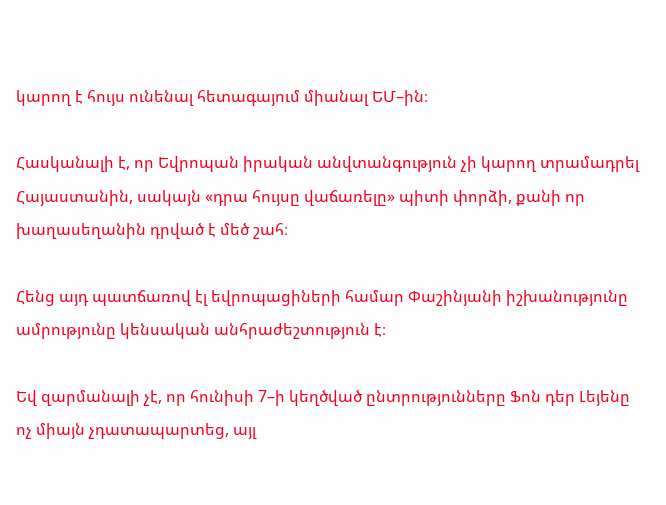կարող է հույս ունենալ հետագայում միանալ ԵՄ–ին։

Հասկանալի է, որ Եվրոպան իրական անվտանգություն չի կարող տրամադրել Հայաստանին, սակայն «դրա հույսը վաճառելը» պիտի փորձի, քանի որ խաղասեղանին դրված է մեծ շահ։

Հենց այդ պատճառով էլ եվրոպացիների համար Փաշինյանի իշխանությունը ամրությունը կենսական անհրաժեշտություն է։

Եվ զարմանալի չէ, որ հունիսի 7–ի կեղծված ընտրությունները Ֆոն դեր Լեյենը ոչ միայն չդատապարտեց, այլ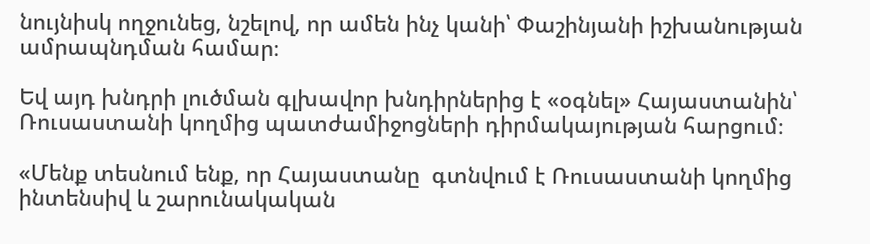նույնիսկ ողջունեց, նշելով, որ ամեն ինչ կանի՝ Փաշինյանի իշխանության ամրապնդման համար։

Եվ այդ խնդրի լուծման գլխավոր խնդիրներից է «օգնել» Հայաստանին՝ Ռուսաստանի կողմից պատժամիջոցների դիրմակայության հարցում։

«Մենք տեսնում ենք, որ Հայաստանը  գտնվում է Ռուսաստանի կողմից ինտենսիվ և շարունակական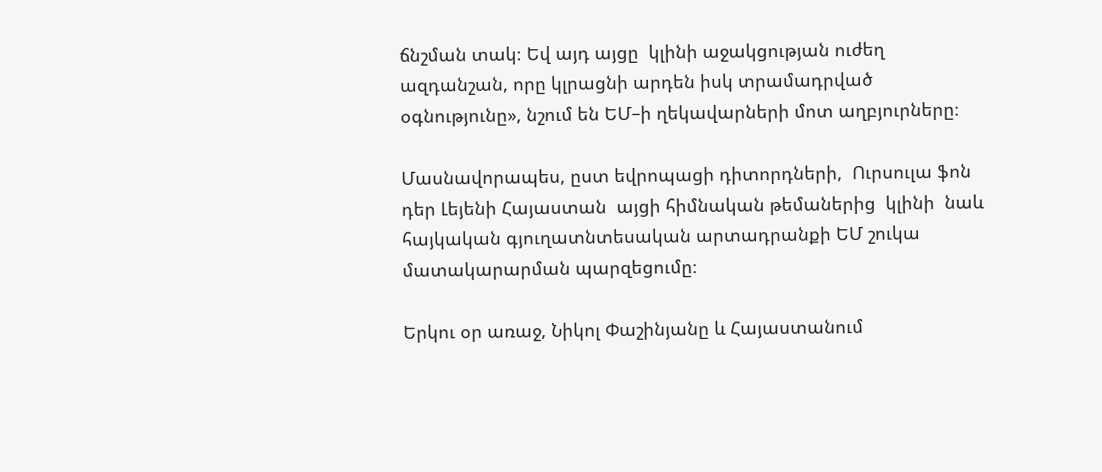ճնշման տակ։ Եվ այդ այցը  կլինի աջակցության ուժեղ ազդանշան, որը կլրացնի արդեն իսկ տրամադրված օգնությունը», նշում են ԵՄ–ի ղեկավարների մոտ աղբյուրները։

Մասնավորապես, ըստ եվրոպացի դիտորդների,  Ուրսուլա ֆոն դեր Լեյենի Հայաստան  այցի հիմնական թեմաներից  կլինի  նաև  հայկական գյուղատնտեսական արտադրանքի ԵՄ շուկա մատակարարման պարզեցումը։

Երկու օր առաջ, Նիկոլ Փաշինյանը և Հայաստանում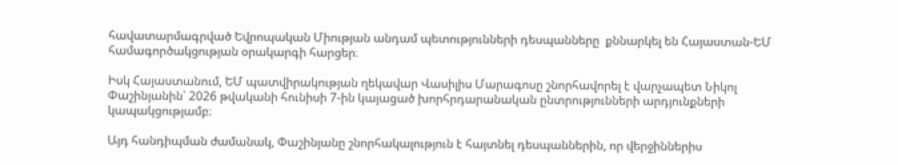հավատարմագրված Եվրոպական Միության անդամ պետությունների դեսպանները  քննարկել են Հայաստան-ԵՄ համագործակցության օրակարգի հարցեր։

Իսկ Հայաստանում, ԵՄ պատվիրակության ղեկավար Վասիլիս Մարագոսը շնորհավորել է վարչապետ Նիկոլ Փաշինյանին՝ 2026 թվականի հունիսի 7-ին կայացած խորհրդարանական ընտրությունների արդյունքների կապակցությամբ։

Այդ հանդիպման ժամանակ, Փաշինյանը շնորհակալություն է հայտնել դեսպաններին, որ վերջիններիս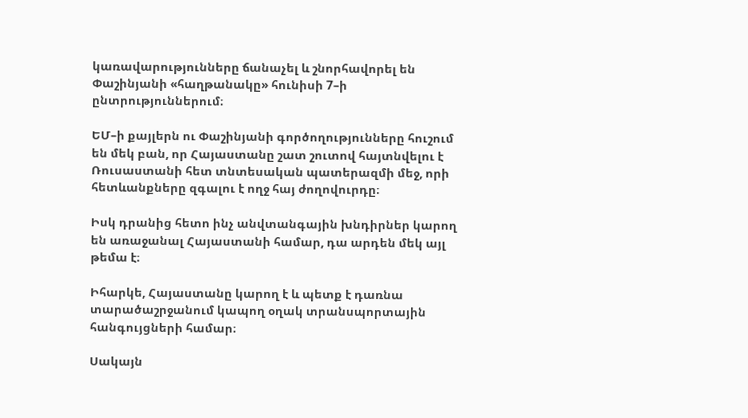կառավարությունները ճանաչել և շնորհավորել են Փաշինյանի «հաղթանակը» հունիսի 7–ի ընտրություններում։

ԵՄ–ի քայլերն ու Փաշինյանի գործողությունները հուշում են մեկ բան, որ Հայաստանը շատ շուտով հայտնվելու է Ռուսաստանի հետ տնտեսական պատերազմի մեջ, որի հետևանքները զգալու է ողջ հայ ժողովուրդը։

Իսկ դրանից հետո ինչ անվտանգային խնդիրներ կարող են առաջանալ Հայաստանի համար, դա արդեն մեկ այլ թեմա է։

Իհարկե, Հայաստանը կարող է և պետք է դառնա տարածաշրջանում կապող օղակ տրանսպորտային հանգույցների համար։

Սակայն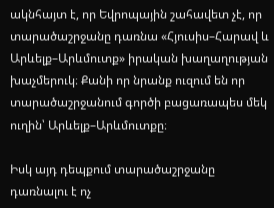ակնհայտ է, որ Եվրոպային շահավետ չէ, որ տարածաշրջանը դառնա «Հյուսիս–Հարավ և Արևելք–Արևմուտք» իրական խաղաղության խաչմերուկ։ Քանի որ նրանք ուզում են որ տարածաշրջանում գործի բացառապես մեկ ուղին՝ Արևելք–Արևմուտքը։

Իսկ այդ դեպքում տարածաշրջանը դառնալու է ոչ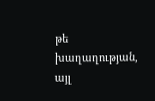թե խաղաղության, այլ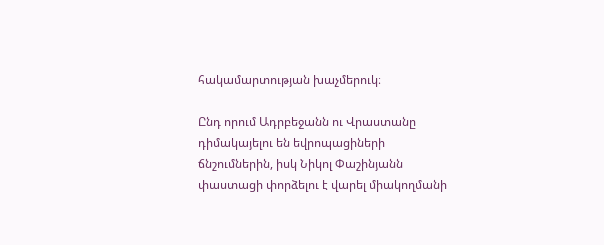հակամարտության խաչմերուկ։

Ընդ որում Ադրբեջանն ու Վրաստանը դիմակայելու են եվրոպացիների ճնշումներին, իսկ Նիկոլ Փաշինյանն փաստացի փորձելու է վարել միակողմանի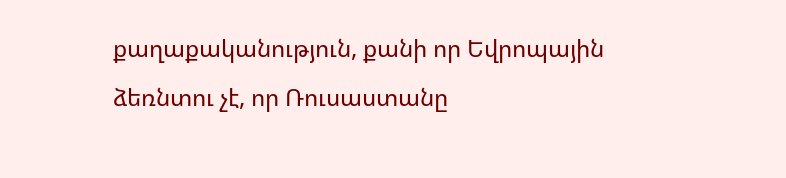քաղաքականություն, քանի որ Եվրոպային ձեռնտու չէ, որ Ռուսաստանը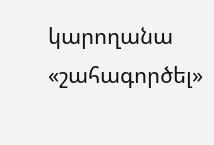կարողանա «շահագործել»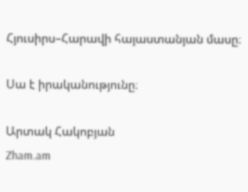Հյուսիրս–Հարավի հայաստանյան մասը։

Սա է իրականությունը։

Արտակ Հակոբյան
Zham.am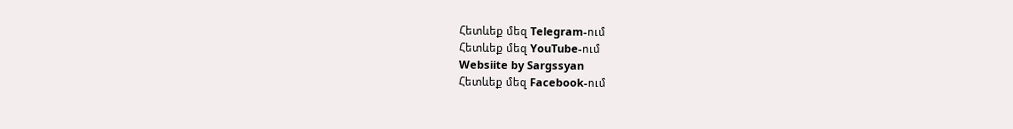Հետևեք մեզ Telegram-ում
Հետևեք մեզ YouTube-ում
Websiite by Sargssyan
Հետևեք մեզ Facebook-ում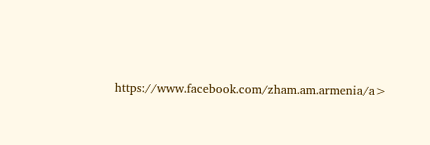https://www.facebook.com/zham.am.armenia/a>